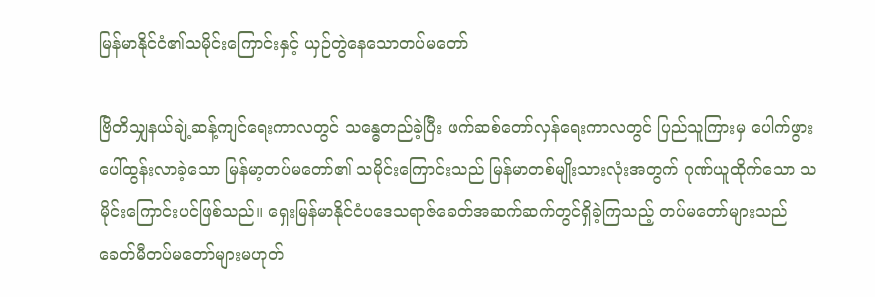မြန်မာနိုင်ငံ၏သမိုင်းကြောင်းနှင့် ယှဉ်တွဲနေသောတပ်မတော်

ဗြိတိသျှနယ်ချဲ့ဆန့်ကျင်ရေးကာလတွင် သန္ဓေတည်ခဲ့ပြီး ဖက်ဆစ်တော်လှန်ရေးကာလတွင် ပြည်သူကြားမှ ပေါက်ဖွားပေါ်ထွန်းလာခဲ့သော မြန်မာ့တပ်မတော်၏ သမိုင်းကြောင်းသည် မြန်မာတစ်မျိုးသားလုံးအတွက် ဂုဏ်ယူထိုက်သော သမိုင်းကြောင်းပင်ဖြစ်သည်။ ရှေးမြန်မာနိုင်ငံပဒေသရာဇ်ခေတ်အဆက်ဆက်တွင်ရှိခဲ့ကြသည့် တပ်မတော်များသည် ခေတ်မီတပ်မတော်များမဟုတ်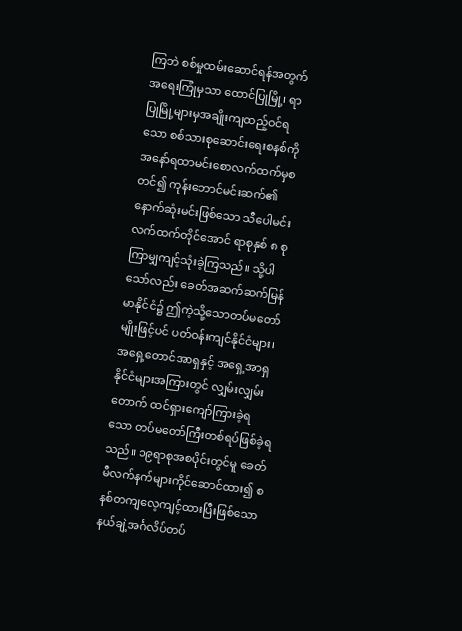ကြဘဲ စစ်မှုထမ်းဆောင်ရန်အတွက် အရေးကြုံမှသာ ထောင်ပြုမြို့၊ ရာပြုမြို့များမှအချိုးကျထည့်ဝင်ရသော စစ်သားစုဆောင်းရေးစနစ်ကို အနော်ရထာမင်းစောလက်ထက်မှစတင်၍ ကုန်းဘောင်မင်းဆက်၏ နောက်ဆုံးမင်းဖြစ်သော သီပေါမင်းလက်ထက်တိုင်အောင် ရာစုနှစ် ၈ စု ကြာမျှကျင့်သုံးခဲ့ကြသည်။ သို့ပါသော်လည်း ခေတ်အဆက်ဆက်မြန်မာနိုင်ငံ၌ ဤကဲ့သို့သောတပ်မတော်မျိုးဖြင့်ပင် ပတ်ဝန်းကျင်နိုင်ငံများ၊ အရှေ့တောင်အာရှနှင့် အရှေ့အာရှနိုင်ငံများအကြားတွင် လျှမ်းလျှမ်းတောက် ထင်ရှားကျော်ကြားခဲ့ရသော တပ်မတော်ကြီးတစ်ရပ်ဖြစ်ခဲ့ရသည်။ ၁၉ရာစုအစပိုင်းတွင်မူ ခေတ်မီလက်နက်များကိုင်ဆောင်ထား၍ စနစ်တကျလေ့ကျင့်ထားပြီးဖြစ်သော နယ်ချဲ့အင်္ဂလိပ်တပ်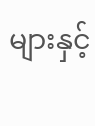များနှင့်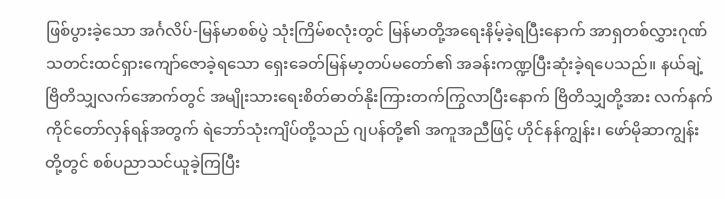ဖြစ်ပွားခဲ့သော အင်္ဂလိပ်-မြန်မာစစ်ပွဲ သုံးကြိမ်စလုံးတွင် မြန်မာတို့အရေးနိမ့်ခဲ့ရပြီးနောက် အာရှတစ်လွှားဂုဏ်သတင်းထင်ရှားကျော်ဇောခဲ့ရသော ရှေးခေတ်မြန်မာ့တပ်မတော်၏ အခန်းကဏ္ဍပြီးဆုံးခဲ့ရပေသည်။ နယ်ချဲ့ဗြိတိသျှလက်အောက်တွင် အမျိုးသားရေးစိတ်ဓာတ်နိုးကြားတက်ကြွလာပြီးနောက် ဗြိတိသျှတို့အား လက်နက်ကိုင်တော်လှန်ရန်အတွက် ရဲဘော်သုံးကျိပ်တို့သည် ဂျပန်တို့၏ အကူအညီဖြင့် ဟိုင်နန်ကျွန်း၊ ဖော်မိုဆာကျွန်းတို့တွင် စစ်ပညာသင်ယူခဲ့ကြပြီး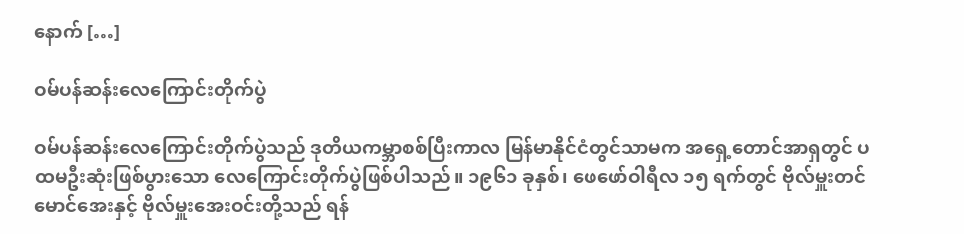နောက် […]

ဝမ်ပန်ဆန်းလေကြောင်းတိုက်ပွဲ

ဝမ်ပန်ဆန်းလေကြောင်းတိုက်ပွဲသည် ဒုတိယကမ္ဘာစစ်ပြီးကာလ မြန်မာနိုင်ငံတွင်သာမက အရှေ့တောင်အာရှတွင် ပထမဦးဆုံးဖြစ်ပွားသော လေကြောင်းတိုက်ပွဲဖြစ်ပါသည်။ ၁၉၆၁ ခုနှစ်၊ ဖေဖော်ဝါရီလ ၁၅ ရက်တွင် ဗိုလ်မှူးတင်မောင်အေးနှင့် ဗိုလ်မှူးအေးဝင်းတို့သည် ရန်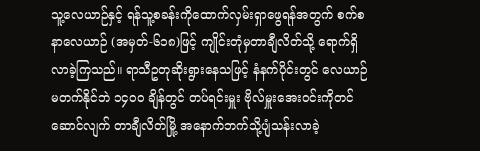သူ့လေယာဉ်နှင့် ရန်သူ့စခန်းကိုထောက်လှမ်းရှာဖွေရန်အတွက် စက်စနာလေယာဉ် (အမှတ်-၆၁၈)ဖြင့် ကျိုင်းတုံမှတာချီလိတ်သို့ ရောက်ရှိလာခဲ့ကြသည်။ ရာသီဥတုဆိုးရွားနေသဖြင့် နံနက်ပိုင်းတွင် လေယာဉ်မတက်နိုင်ဘဲ ၁၄၀၀ ချိန်တွင် တပ်ရင်းမှူး ဗိုလ်မှူးအေးဝင်းကိုတင်ဆောင်လျက် တာချီလိတ်မြို့ အနောက်ဘက်သို့ပျံသန်းလာခဲ့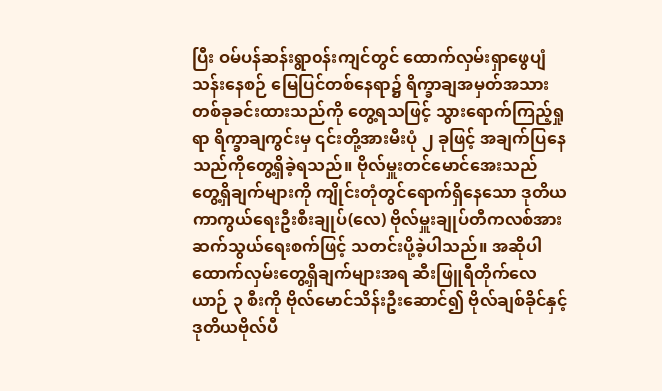ပြီး ဝမ်ပန်ဆန်းရွာ၀န်းကျင်တွင် ထောက်လှမ်းရှာဖွေပျံသန်းနေစဉ် မြေပြင်တစ်နေရာ၌ ရိက္ခာချအမှတ်အသားတစ်ခုခင်းထားသည်ကို တွေ့ရသဖြင့် သွားရောက်ကြည့်ရှုရာ ရိက္ခာချကွင်းမှ ၎င်းတို့အားမီးပုံ ၂ ခုဖြင့် အချက်ပြနေသည်ကိုတွေ့ရှိခဲ့ရသည်။ ဗိုလ်မှူးတင်မောင်အေးသည် တွေ့ရှိချက်များကို ကျိုင်းတုံတွင်ရောက်ရှိနေသော ဒုတိယကာကွယ်ရေးဦးစီးချုပ်(လေ) ဗိုလ်မှူးချုပ်တီကလစ်အား ဆက်သွယ်ရေးစက်ဖြင့် သတင်းပို့ခဲ့ပါသည်။ အဆိုပါထောက်လှမ်းတွေ့ရှိချက်များအရ ဆီးဖြူရီတိုက်လေယာဉ် ၃ စီးကို ဗိုလ်မောင်သိန်းဦးဆောင်၍ ဗိုလ်ချစ်ခိုင်နှင့်ဒုတိယဗိုလ်ပီ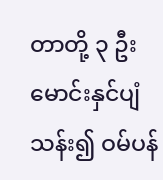တာတို့ ၃ ဦးမောင်းနှင်ပျံသန်း၍ ဝမ်ပန်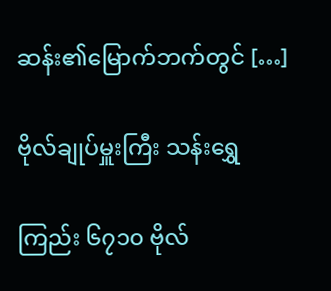ဆန်း၏မြောက်ဘက်တွင် […]

ဗိုလ်ချုပ်မှူးကြီး သန်းရွှေ

ကြည်း ၆၇၁၀ ဗိုလ်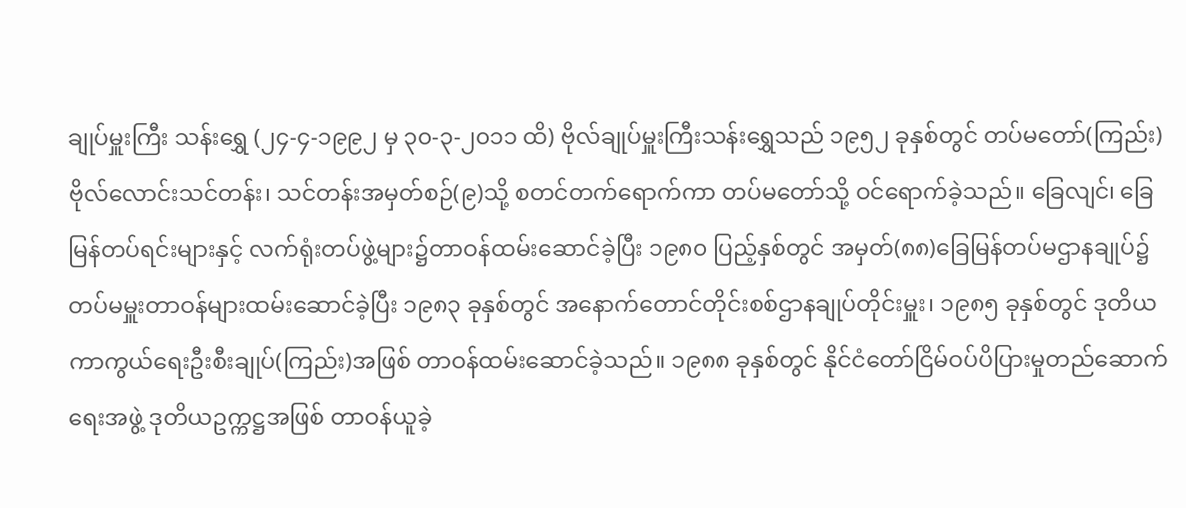ချုပ်မှူးကြီး သန်းရွှေ (၂၄-၄-၁၉၉၂ မှ ၃၀-၃-၂၀၁၁ ထိ) ဗိုလ်ချုပ်မှူးကြီးသန်းရွှေသည် ၁၉၅၂ ခုနှစ်တွင် တပ်မတော်(ကြည်း)ဗိုလ်လောင်းသင်တန်း၊ သင်တန်းအမှတ်စဉ်(၉)သို့ စတင်တက်ရောက်ကာ တပ်မတော်သို့ ဝင်ရောက်ခဲ့သည်။ ခြေလျင်၊ ခြေမြန်တပ်ရင်းများနှင့် လက်ရုံးတပ်ဖွဲ့များ၌တာဝန်ထမ်းဆောင်ခဲ့ပြီး ၁၉၈၀ ပြည့်နှစ်တွင် အမှတ်(၈၈)ခြေမြန်တပ်မဌာနချုပ်၌ တပ်မမှူးတာဝန်များထမ်းဆောင်ခဲ့ပြီး ၁၉၈၃ ခုနှစ်တွင် အနောက်တောင်တိုင်းစစ်ဌာနချုပ်တိုင်းမှူး၊ ၁၉၈၅ ခုနှစ်တွင် ဒုတိယကာကွယ်ရေးဦးစီးချုပ်(ကြည်း)အဖြစ် တာဝန်ထမ်းဆောင်ခဲ့သည်။ ၁၉၈၈ ခုနှစ်တွင် နိုင်ငံတော်ငြိမ်ဝပ်ပိပြားမှုတည်ဆောက်ရေးအဖွဲ့ ဒုတိယဥက္ကဋ္ဌအဖြစ် တာဝန်ယူခဲ့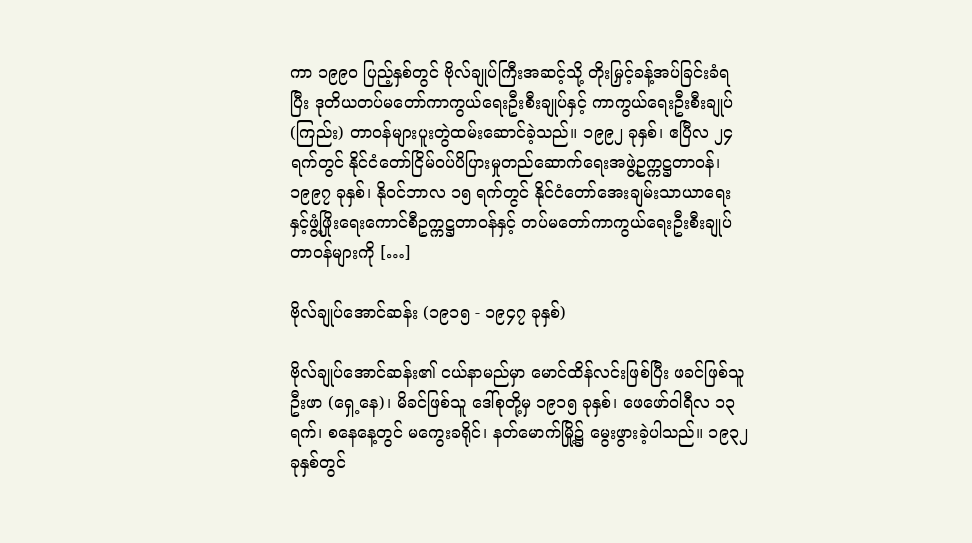ကာ ၁၉၉၀ ပြည့်နှစ်တွင် ဗိုလ်ချုပ်ကြီးအဆင့်သို့ တိုးမြှင့်ခန့်အပ်ခြင်းခံရပြီး ဒုတိယတပ်မတော်ကာကွယ်ရေးဦးစီးချုပ်နှင့် ကာကွယ်ရေးဦးစီးချုပ်(ကြည်း) တာဝန်များပူးတွဲထမ်းဆောင်ခဲ့သည်။ ၁၉၉၂ ခုနှစ်၊ ဧပြီလ ၂၄ ရက်တွင် နိုင်ငံတော်ငြိမ်ဝပ်ပိပြားမှုတည်ဆောက်ရေးအဖွဲ့ဥက္ကဋ္ဌတာဝန်၊ ၁၉၉၇ ခုနှစ်၊ နိုဝင်ဘာလ ၁၅ ရက်တ္ငင် နိုင်ငံတော်အေးချမ်းသာယာရေးနှင့်ဖွံ့ဖြိုးရေးကောင်စီဥက္ကဋ္ဌတာဝန်နှင့် တပ်မတော်ကာကွယ်ရေးဦးစီးချုပ်တာဝန်များကို […]

ဗိုလ်ချုပ်အောင်ဆန်း (၁၉၁၅ - ၁၉၄၇ ခုနှစ်)

ဗိုလ်ချုပ်အောင်ဆန်း၏ ငယ်နာမည်မှာ မောင်ထိန်လင်းဖြစ်ပြီး ဖခင်ဖြစ်သူ ဦးဖာ (ရှေ့နေ)၊ မိခင်ဖြစ်သူ ဒေါ်စုတို့မှ ၁၉၁၅ ခုနှစ်၊ ဖေဖော်ဝါရီလ ၁၃ ရက်၊ စနေနေ့တွင် မကွေးခရိုင်၊ နတ်မောက်မြို့၌ မွေးဖွားခဲ့ပါသည်။ ၁၉၃၂ ခုနှစ်တွင်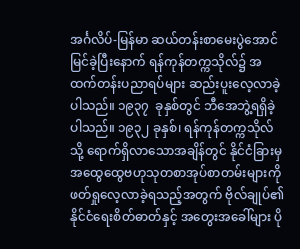အင်္ဂလိပ်-မြန်မာ ဆယ်တန်းစာမေးပွဲအောင်မြင်ခဲ့ပြီးနောက် ရန်ကုန်တက္ကသိုလ်၌ အထက်တန်းပညာရပ်များ ဆည်းပူးလေ့လာခဲ့ပါသည်။ ၁၉၃၇  ခုနှစ်တွင် ဘီအေဘွဲ့ရရှိခဲ့ပါသည်။ ၁၉၃၂ ခုနှစ်၊ ရန်ကုန်တက္ကသိုလ်သို့ ရောက်ရှိလာသောအချိန်တွင် နိုင်ငံခြားမှ အထွေထွေဗဟုသုတစာအုပ်စာတမ်းများကို ဖတ်ရှုလေ့လာခဲ့ရသည့်အတွက် ဗိုလ်ချုပ်၏နိုင်ငံရေးစိတ်ဓာတ်နှင့် အတွေးအခေါ်များ ပို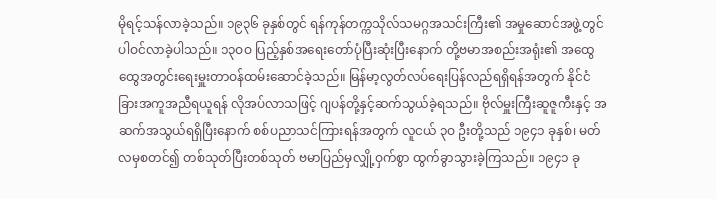မိုရင့်သန်လာခဲ့သည်။ ၁၉၃၆ ခုနှစ်တွင် ရန်ကုန်တက္ကသိုလ်သမဂ္ဂအသင်းကြီး၏ အမှုဆောင်အဖွဲ့တွင် ပါဝင်လာခဲ့ပါသည်။ ၁၃ဝဝ ပြည့်နှစ်အရေးတော်ပုံပြီးဆုံးပြီးနောက် တို့ဗမာအစည်းအရုံး၏ အထွေထွေအတွင်းရေးမှူးတာဝန်ထမ်းဆောင်ခဲ့သည်။ မြန်မာ့လွတ်လပ်ရေးပြန်လည်ရရှိရန်အတွက် နိုင်ငံခြားအကူအညီရယူရန် လိုအပ်လာသဖြင့် ဂျပန်တို့နှင့်ဆက်သွယ်ခဲ့ရသည်။ ဗိုလ်မှူးကြီးဆူဇူကီးနှင့် အဆက်အသွယ်ရရှိပြီးနောက် စစ်ပညာသင်ကြားရန်အတွက် လူငယ် ၃ဝ ဦးတို့သည် ၁၉၄၁ ခုနှစ်၊ မတ်လမှစတင်၍ တစ်သုတ်ပြီးတစ်သုတ် ဗမာပြည်မှလျှို့ဝှက်စွာ ထွက်ခွာသွားခဲ့ကြသည်။ ၁၉၄၁ ခု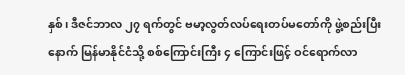နှစ်၊ ဒီဇင်ဘာလ ၂၇ ရက်တွင် ဗမာ့လွတ်လပ်ရေးတပ်မတော်ကို ဖွဲ့စည်းပြီးနောက် မြန်မာနိုင်ငံသို့ စစ်ကြောင်းကြီး ၄ ကြောင်းဖြင့် ဝင်ရောက်လာ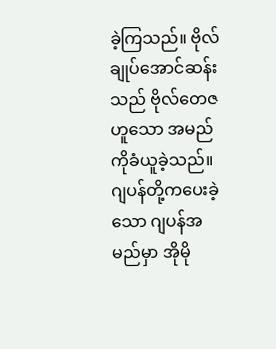ခဲ့ကြသည်။ ဗိုလ်ချုပ်အောင်ဆန်းသည် ဗိုလ်တေဇဟူသော အမည်ကိုခံယူခဲ့သည်။ ဂျပန်တို့ကပေးခဲ့သော ဂျပန်အမည်မှာ အိုမို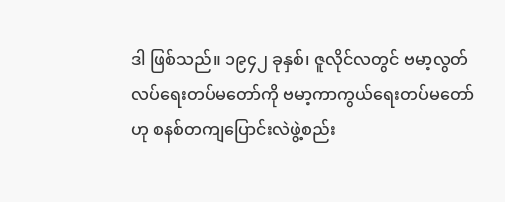ဒါ ဖြစ်သည်။ ၁၉၄၂ ခုနှစ်၊ ဇူလိုင်လတွင် ဗမာ့လွတ်လပ်ရေးတပ်မတော်ကို ဗမာ့ကာကွယ်ရေးတပ်မတော်ဟု စနစ်တကျပြောင်းလဲဖွဲ့စည်း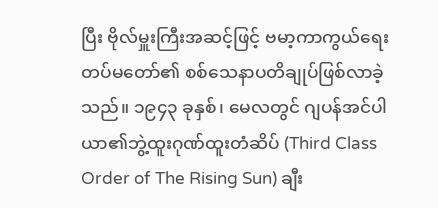ပြီး ဗိုလ်မှူးကြီးအဆင့်ဖြင့် ဗမာ့ကာကွယ်ရေးတပ်မတော်၏ စစ်သေနာပတိချုပ်ဖြစ်လာခဲ့သည်။ ၁၉၄၃ ခုနှစ်၊ မေလတွင် ဂျပန်အင်ပါယာ၏ဘွဲ့ထူးဂုဏ်ထူးတံဆိပ် (Third Class Order of The Rising Sun) ချီး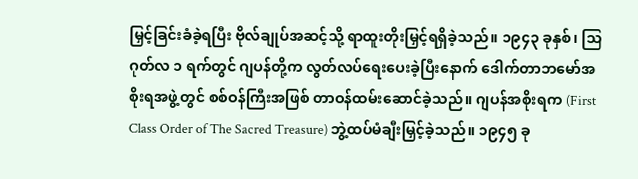မြှင့်ခြင်းခံခဲ့ရပြီး ဗိုလ်ချုပ်အဆင့်သို့ ရာထူးတိုးမြှင့်ရရှိခဲ့သည်။ ၁၉၄၃ ခုနှစ်၊ သြဂုတ်လ ၁ ရက်တွင် ဂျပန်တို့က လွတ်လပ်ရေးပေးခဲ့ပြီးနောက် ဒေါက်တာဘမော်အစိုးရအဖွဲ့တွင် စစ်ဝန်ကြီးအဖြစ် တာဝန်ထမ်းဆောင်ခဲ့သည်။ ဂျပန်အစိုးရက (First Class Order of The Sacred Treasure) ဘွဲ့ထပ်မံချီးမြှင့်ခဲ့သည်။ ၁၉၄၅ ခု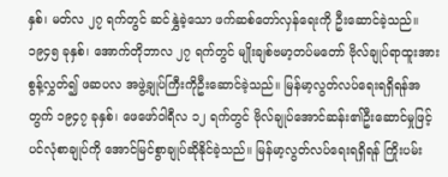နှစ်၊ မတ်လ ၂၇ ရက်တွင် ဆင်နွှဲခဲ့သော ဖက်ဆစ်တော်လှန်ရေးကို ဦးဆောင်ခဲ့သည်။ ၁၉၄၅ ခုနှစ်၊ အောက်တိုဘာလ ၂၇ ရက်တွင် မျိုးချစ်ဗမာ့တပ်မတော် ဗိုလ်ချုပ်ရာထူးအားစွန့်လွှတ်၍ ဖဆပလ အဖွဲ့ချုပ်ကြီးကိုဦးဆောင်ခဲ့သည်။ မြန်မာ့လွတ်လပ်ရေးရရှိရန်အတွက် ၁၉၄၇ ခုနှစ်၊ ဖေဖော်ဝါရီလ ၁၂ ရက်တွင် ဗိုလ်ချုပ်အောင်ဆန်း၏ဦးဆောင်မှုဖြင့် ပင်လုံစာချုပ်ကို အောင်မြင်စွာချုပ်ဆိုနိုင်ခဲ့သည်။ မြန်မာ့လွတ်လပ်ရေးရရှိရန် ကြိုးပမ်း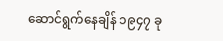ဆောင်ရွက်နေချိန် ၁၉၄၇ ခု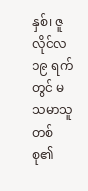နှစ်၊ ဇူလိုင်လ ၁၉ ရက်တွင် မသမာသူတစ်စု၏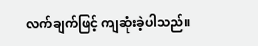လက်ချက်ဖြင့် ကျဆုံးခဲ့ပါသည်။